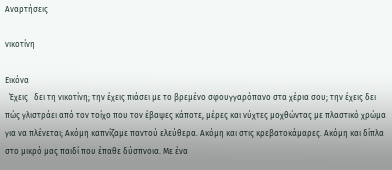Αναρτήσεις

νικοτίνη

Εικόνα
  Έχεις   δει τη νικοτίνη; την έχεις πιάσει με το βρεμένο σφουγγαρόπανο στα χέρια σου; την έχεις δει πώς γλιστράει από τον τοίχο που τον έβαψες κάποτε, μέρες και νύχτες μοχθώντας με πλαστικό χρώμα για να πλένεται; Ακόμη καπνίζαμε παντού ελεύθερα. Ακόμη και στις κρεβατοκάμαρες. Ακόμη και δίπλα στο μικρό μας παιδί που έπαθε δύσπνοια. Με ένα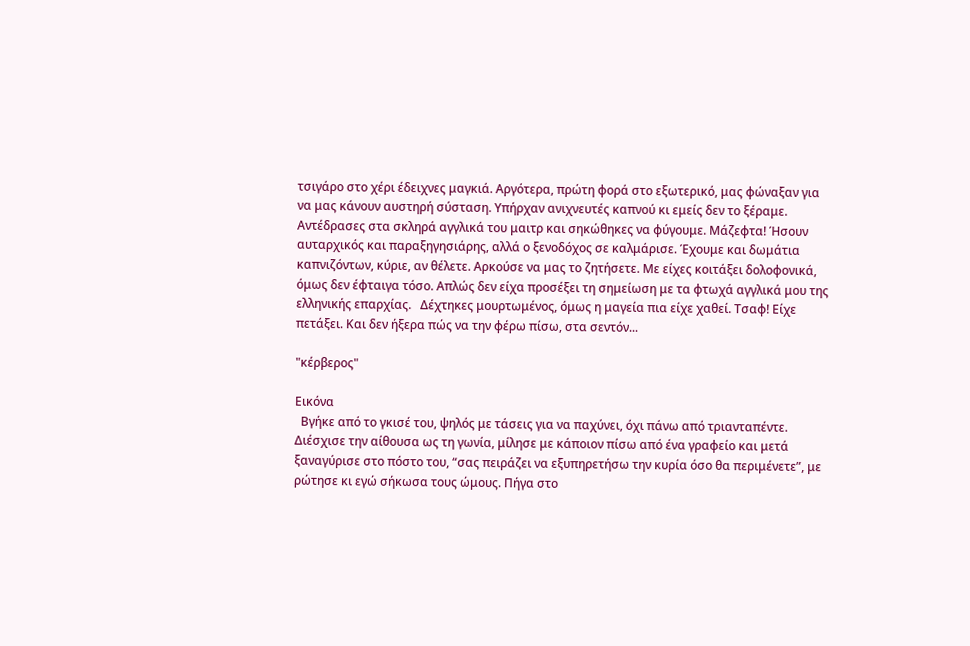τσιγάρο στο χέρι έδειχνες μαγκιά. Αργότερα, πρώτη φορά στο εξωτερικό, μας φώναξαν για να μας κάνουν αυστηρή σύσταση. Υπήρχαν ανιχνευτές καπνού κι εμείς δεν το ξέραμε. Αντέδρασες στα σκληρά αγγλικά του μαιτρ και σηκώθηκες να φύγουμε. Μάζεφτα! Ήσουν αυταρχικός και παραξηγησιάρης, αλλά ο ξενοδόχος σε καλμάρισε. Έχουμε και δωμάτια καπνιζόντων, κύριε, αν θέλετε. Αρκούσε να μας το ζητήσετε. Με είχες κοιτάξει δολοφονικά, όμως δεν έφταιγα τόσο. Απλώς δεν είχα προσέξει τη σημείωση με τα φτωχά αγγλικά μου της ελληνικής επαρχίας.   Δέχτηκες μουρτωμένος, όμως η μαγεία πια είχε χαθεί. Τσαφ! Είχε πετάξει. Και δεν ήξερα πώς να την φέρω πίσω, στα σεντόν...

"κέρβερος"

Εικόνα
  Βγήκε από το γκισέ του, ψηλός με τάσεις για να παχύνει, όχι πάνω από τριανταπέντε. Διέσχισε την αίθουσα ως τη γωνία, μίλησε με κάποιον πίσω από ένα γραφείο και μετά ξαναγύρισε στο πόστο του, “σας πειράζει να εξυπηρετήσω την κυρία όσο θα περιμένετε”, με ρώτησε κι εγώ σήκωσα τους ώμους. Πήγα στο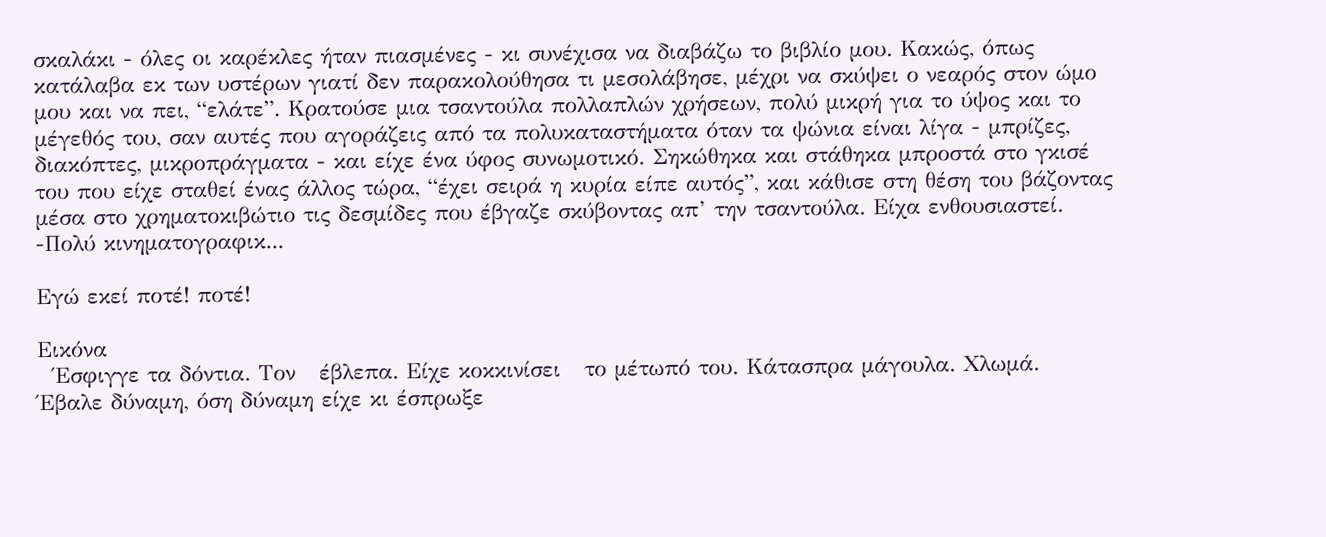σκαλάκι - όλες οι καρέκλες ήταν πιασμένες - κι συνέχισα να διαβάζω το βιβλίο μου. Κακώς, όπως κατάλαβα εκ των υστέρων γιατί δεν παρακολούθησα τι μεσολάβησε, μέχρι να σκύψει ο νεαρός στον ώμο μου και να πει, “ελάτε”. Κρατούσε μια τσαντούλα πολλαπλών χρήσεων, πολύ μικρή για το ύψος και το μέγεθός του, σαν αυτές που αγοράζεις από τα πολυκαταστήματα όταν τα ψώνια είναι λίγα - μπρίζες, διακόπτες, μικροπράγματα - και είχε ένα ύφος συνωμοτικό. Σηκώθηκα και στάθηκα μπροστά στο γκισέ του που είχε σταθεί ένας άλλος τώρα, “έχει σειρά η κυρία είπε αυτός”, και κάθισε στη θέση του βάζοντας μέσα στο χρηματοκιβώτιο τις δεσμίδες που έβγαζε σκύβοντας απ’ την τσαντούλα. Είχα ενθουσιαστεί. -Πολύ κινηματογραφικ...

Εγώ εκεί ποτέ! ποτέ!

Εικόνα
  Έσφιγγε τα δόντια. Τον   έβλεπα. Είχε κοκκινίσει   το μέτωπό του. Κάτασπρα μάγουλα. Χλωμά.   Έβαλε δύναμη, όση δύναμη είχε κι έσπρωξε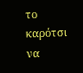το καρότσι να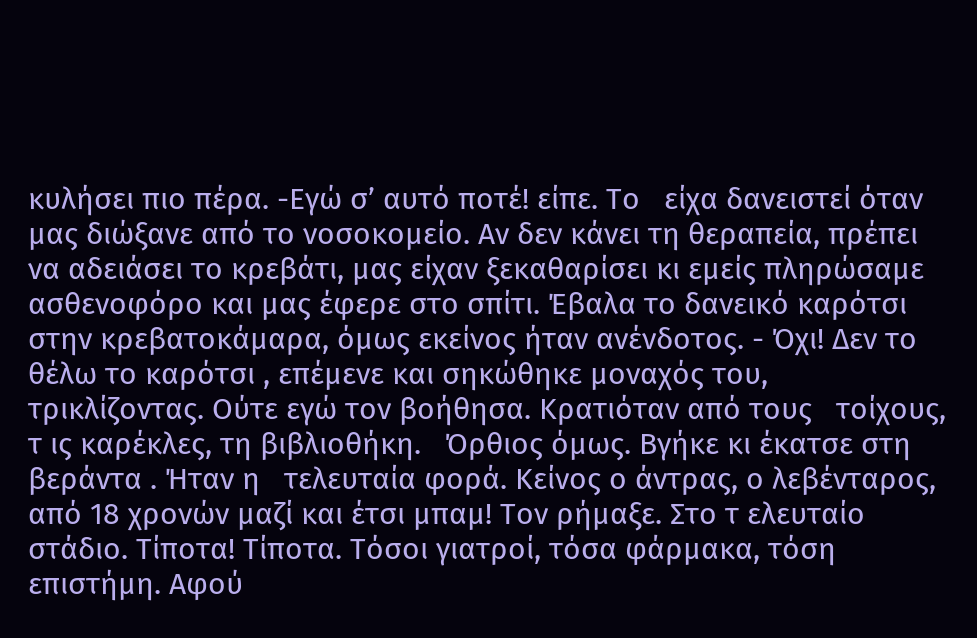κυλήσει πιο πέρα. -Εγώ σ’ αυτό ποτέ! είπε. Το   είχα δανειστεί όταν μας διώξανε από το νοσοκομείο. Αν δεν κάνει τη θεραπεία, πρέπει να αδειάσει το κρεβάτι, μας είχαν ξεκαθαρίσει κι εμείς πληρώσαμε ασθενοφόρο και μας έφερε στο σπίτι. Έβαλα το δανεικό καρότσι στην κρεβατοκάμαρα, όμως εκείνος ήταν ανένδοτος. - Όχι! Δεν το θέλω το καρότσι , επέμενε και σηκώθηκε μοναχός του, τρικλίζοντας. Ούτε εγώ τον βοήθησα. Κρατιόταν από τους   τοίχους, τ ις καρέκλες, τη βιβλιοθήκη.   Όρθιος όμως. Βγήκε κι έκατσε στη βεράντα . Ήταν η   τελευταία φορά. Κείνος ο άντρας, ο λεβένταρος, από 18 χρονών μαζί και έτσι μπαμ! Τον ρήμαξε. Στο τ ελευταίο   στάδιο. Τίποτα! Τίποτα. Τόσοι γιατροί, τόσα φάρμακα, τόση επιστήμη. Αφού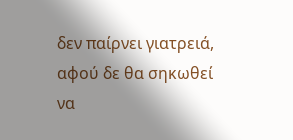δεν παίρνει γιατρειά, αφού δε θα σηκωθεί να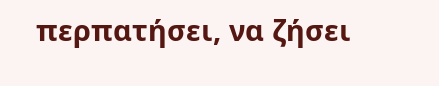περπατήσει, να ζήσει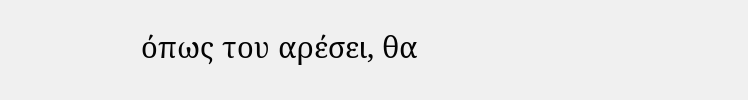όπως του αρέσει, θα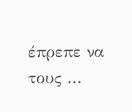έπρεπε να τους ...